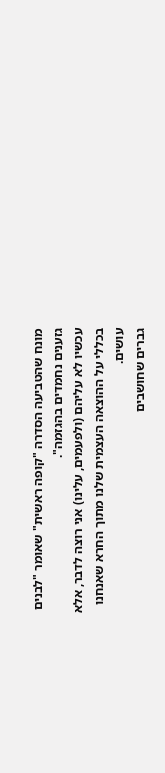מונח שהטביעה הסדרה "קופה ראשית" שאומר "לבנים גזענים נחמדים בהגזמה".
עכשיו לא עליהם (ולפעמים, עלינו) אני רוצה לדבר, אלא בכללי על ההוצאה העצמית שלנו מתוך החרא שאנחנו עושים.
גברים שחושבים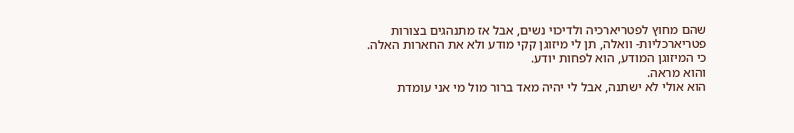שהם מחוץ לפטריארכיה ולדיכוי נשים, אבל אז מתנהגים בצורות פטריארכליות- וואלה, תן לי מיזוגן קקי מודע ולא את החארות האלה.
כי המיזוגן המודע, הוא לפחות יודע.
והוא מראה.
הוא אולי לא ישתנה, אבל לי יהיה מאד ברור מול מי אני עומדת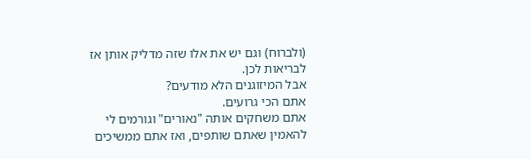(ולברוח) וגם יש את אלו שזה מדליק אותן אז לבריאות לכן.
אבל המיזוגנים הלא מודעים?
אתם הכי גרועים.
אתם משחקים אותה "נאורים" וגורמים לי להאמין שאתם שותפים, ואז אתם ממשיכים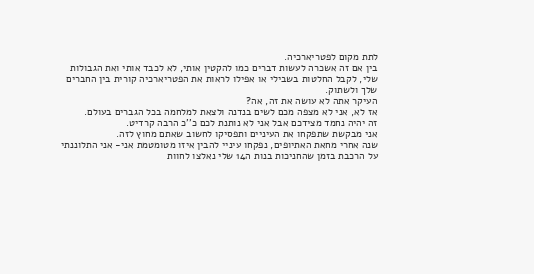לתת מקום לפטריארכיה.
בין אם זה אשכרה לעשות דברים כמו להקטין אותי, לא לכבד אותי ואת הגבולות שלי, לקבל החלטות בשבילי או אפילו לראות את הפטריארכיה קורית בין החברים שלך ולשתוק.
העיקר אתה לא עושה את זה, אה?
אז לא, אני לא מצפה מכם לשים בנדנה ולצאת למלחמה בכל הגברים בעולם.
זה יהיה נחמד מצידכם אבל אני לא נותנת לכם כ''כ הרבה קרדיט.
אני מבקשת שתפקחו את העיניים ותפסיקו לחשוב שאתם מחוץ לזה.
שנה אחרי מחאת האתיופים, נפקחו עיניי להבין איזו מטומטמת אני- אני התלוננתי על הרכבת בזמן שהחניכות בנות ה14 שלי נאלצו לחוות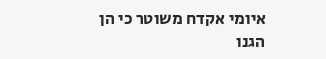איומי אקדח משוטר כי הן הגנו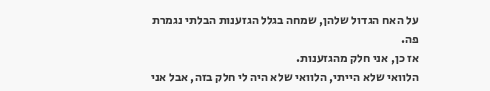על האח הגדול שלהן, שמחה בגלל הגזענות הבלתי נגמרת פה.
אז כן, אני חלק מהגזענות.
הלוואי שלא הייתי, הלוואי שלא היה לי חלק בזה, אבל אני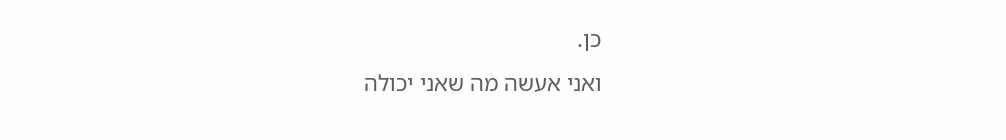כן.
ואני אעשה מה שאני יכולה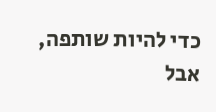כדי להיות שותפה, אבל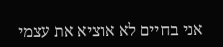אני בחיים לא אוציא את עצמי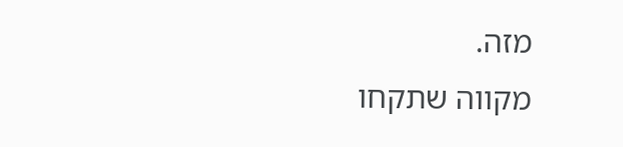מזה.
מקווה שתקחו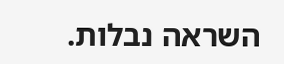השראה נבלות.